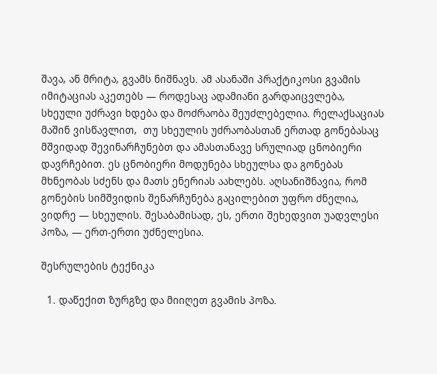შავა, ან მრიტა, გვამს ნიშნავს. ამ ასანაში პრაქტიკოსი გვამის იმიტაციას აკეთებს — როდესაც ადამიანი გარდაიცვლება, სხეული უძრავი ხდება და მოძრაობა შეუძლებელია. რელაქსაციას მაშინ ვისწავლით,  თუ სხეულის უძრაობასთან ერთად გონებასაც მშვიდად შევინარჩუნებთ და ამასთანავე სრულიად ცნობიერი დავრჩებით. ეს ცნობიერი მოდუნება სხეულსა და გონებას მხნეობას სძენს და მათს ენერიას აახლებს. აღსანიშნავია, რომ გონების სიმშვიდის შენარჩუნება გაცილებით უფრო ძნელია, ვიდრე — სხეულის. შესაბამისად, ეს, ერთი შეხედვით უადვლესი პოზა, — ერთ-ერთი უძნელესია.

შესრულების ტექნიკა

  1. დაწექით ზურგზე და მიიღეთ გვამის პოზა.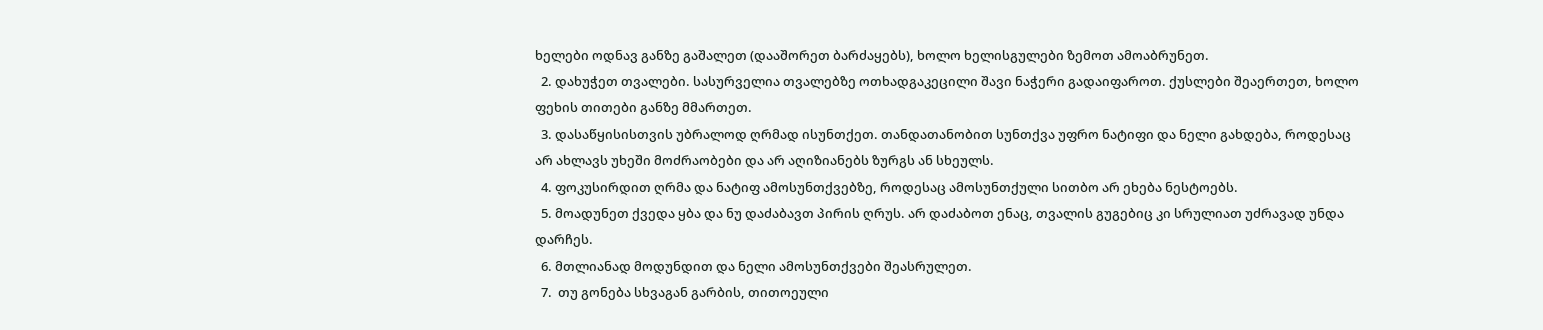ხელები ოდნავ განზე გაშალეთ (დააშორეთ ბარძაყებს), ხოლო ხელისგულები ზემოთ ამოაბრუნეთ.
  2. დახუჭეთ თვალები. სასურველია თვალებზე ოთხადგაკეცილი შავი ნაჭერი გადაიფაროთ. ქუსლები შეაერთეთ, ხოლო ფეხის თითები განზე მმართეთ.
  3. დასაწყისისთვის უბრალოდ ღრმად ისუნთქეთ. თანდათანობით სუნთქვა უფრო ნატიფი და ნელი გახდება, როდესაც არ ახლავს უხეში მოძრაობები და არ აღიზიანებს ზურგს ან სხეულს.
  4. ფოკუსირდით ღრმა და ნატიფ ამოსუნთქვებზე, როდესაც ამოსუნთქული სითბო არ ეხება ნესტოებს.
  5. მოადუნეთ ქვედა ყბა და ნუ დაძაბავთ პირის ღრუს. არ დაძაბოთ ენაც, თვალის გუგებიც კი სრულიათ უძრავად უნდა დარჩეს.
  6. მთლიანად მოდუნდით და ნელი ამოსუნთქვები შეასრულეთ.
  7.  თუ გონება სხვაგან გარბის, თითოეული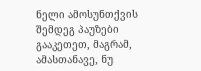ნელი ამოსუნთქვის შემდეგ პაუზები გააკეთეთ, მაგრამ, ამასთანავე, ნუ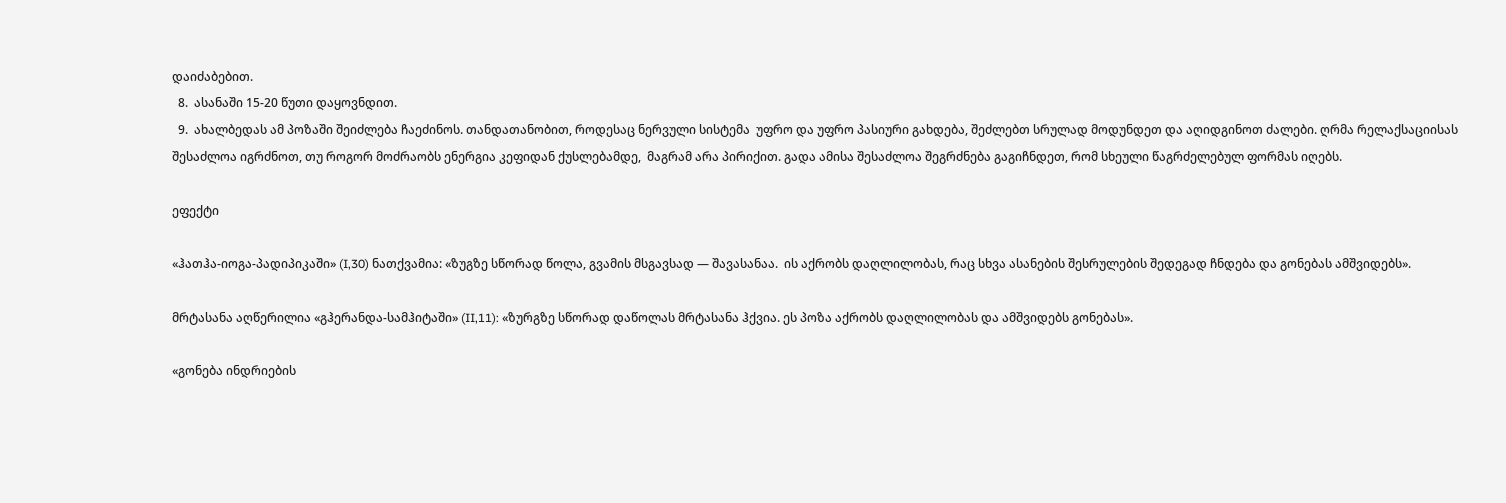დაიძაბებით.
  8.  ასანაში 15-20 წუთი დაყოვნდით.
  9.  ახალბედას ამ პოზაში შეიძლება ჩაეძინოს. თანდათანობით, როდესაც ნერვული სისტემა  უფრო და უფრო პასიური გახდება, შეძლებთ სრულად მოდუნდეთ და აღიდგინოთ ძალები. ღრმა რელაქსაციისას შესაძლოა იგრძნოთ, თუ როგორ მოძრაობს ენერგია კეფიდან ქუსლებამდე,  მაგრამ არა პირიქით. გადა ამისა შესაძლოა შეგრძნება გაგიჩნდეთ, რომ სხეული წაგრძელებულ ფორმას იღებს.

ეფექტი

«ჰათჰა-იოგა-პადიპიკაში» (I,30) ნათქვამია: «ზუგზე სწორად წოლა, გვამის მსგავსად — შავასანაა.  ის აქრობს დაღლილობას, რაც სხვა ასანების შესრულების შედეგად ჩნდება და გონებას ამშვიდებს».

მრტასანა აღწერილია «გჰერანდა-სამჰიტაში» (II,11): «ზურგზე სწორად დაწოლას მრტასანა ჰქვია. ეს პოზა აქრობს დაღლილობას და ამშვიდებს გონებას».

«გონება ინდრიების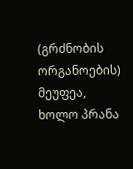(გრძნობის ორგანოების) მეუფეა, ხოლო პრანა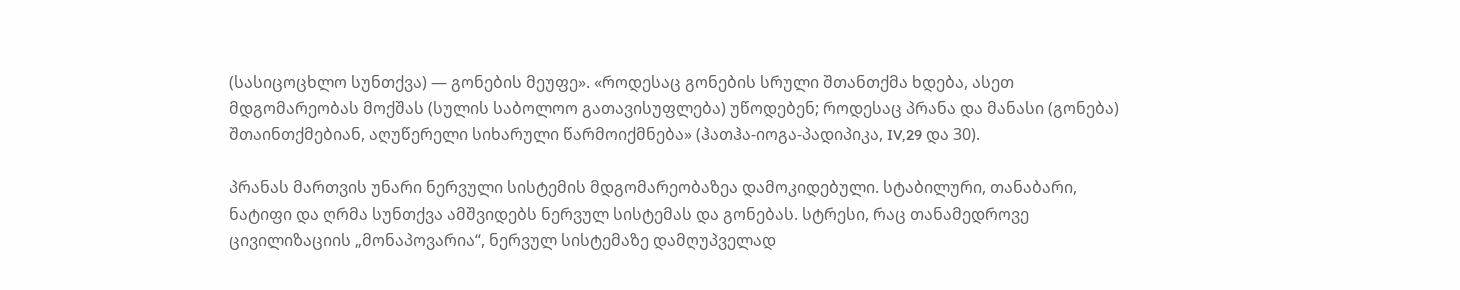(სასიცოცხლო სუნთქვა) — გონების მეუფე». «როდესაც გონების სრული შთანთქმა ხდება, ასეთ მდგომარეობას მოქშას (სულის საბოლოო გათავისუფლება) უწოდებენ; როდესაც პრანა და მანასი (გონება) შთაინთქმებიან, აღუწერელი სიხარული წარმოიქმნება» (ჰათჰა-იოგა-პადიპიკა, IV,29 და 30).

პრანას მართვის უნარი ნერვული სისტემის მდგომარეობაზეა დამოკიდებული. სტაბილური, თანაბარი, ნატიფი და ღრმა სუნთქვა ამშვიდებს ნერვულ სისტემას და გონებას. სტრესი, რაც თანამედროვე ცივილიზაციის „მონაპოვარია“, ნერვულ სისტემაზე დამღუპველად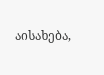აისახება,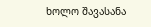ხოლო შავასანა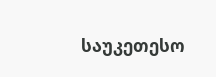საუკეთესო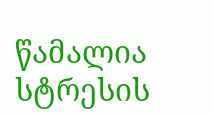წამალია სტრესის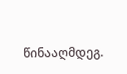წინააღმდეგ.